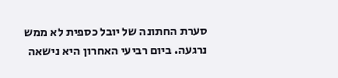סערת החתונה של יובל כספית לא ממש נרגעה. ביום רביעי האחרון היא נישאה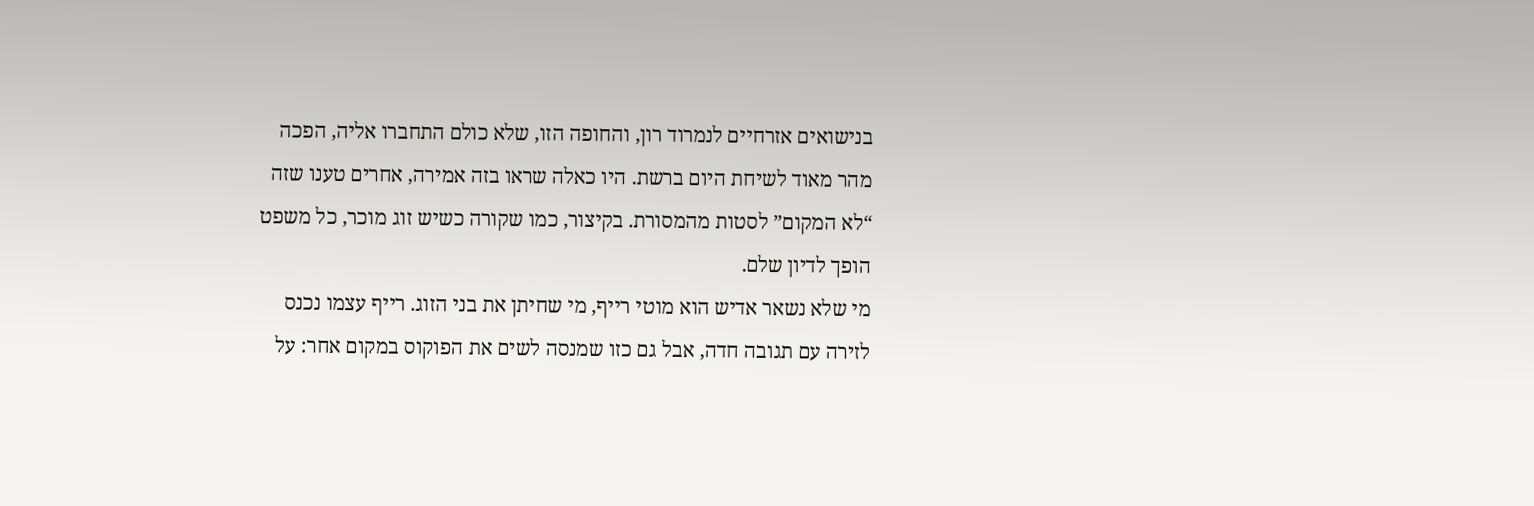בנישואים אזרחיים לנמרוד רון, והחופה הזו, שלא כולם התחברו אליה, הפכה מהר מאוד לשיחת היום ברשת. היו כאלה שראו בזה אמירה, אחרים טענו שזה “לא המקום” לסטות מהמסורת. בקיצור, כמו שקורה כשיש זוג מוכר, כל משפט הופך לדיון שלם.
מי שלא נשאר אדיש הוא מוטי רייף, מי שחיתן את בני הזוג. רייף עצמו נכנס לזירה עם תגובה חדה, אבל גם כזו שמנסה לשים את הפוקוס במקום אחר: על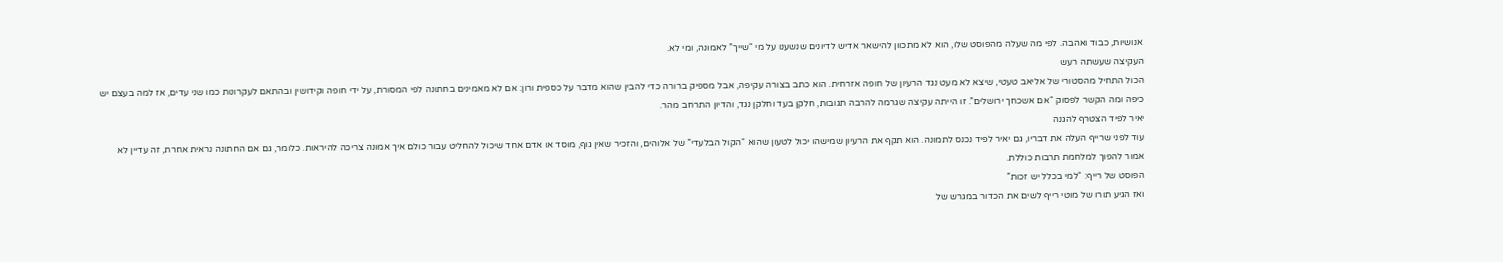אנושיות, כבוד ואהבה. לפי מה שעלה מהפוסט שלו, הוא לא מתכוון להישאר אדיש לדיונים שנשענו על מי “שייך” לאמונה, ומי לא.
העקיצה שעשתה רעש
הכול התחיל מהסטורי של אליאב טעטי, שיצא לא מעט נגד הרעיון של חופה אזרחית. הוא כתב בצורה עקיפה, אבל מספיק ברורה כדי להבין שהוא מדבר על כספית ורון: אם לא מאמינים בחתונה לפי המסורת, על ידי חופה וקידושין ובהתאם לעקרונות כמו שני עדים, אז למה בעצם יש כיפה ומה הקשר לפסוק “אם אשכחך ירושלים”. זו הייתה עקיצה שגרמה להרבה תגובות, חלקן בעד וחלקן נגד, והדיון התרחב מהר.
יאיר לפיד הצטרף להגנה
עוד לפני שרייף העלה את דבריו, גם יאיר לפיד נכנס לתמונה. הוא תקף את הרעיון שמישהו יכול לטעון שהוא “הקול הבלעדי” של אלוהים, והזכיר שאין גוף, מוסד או אדם אחד שיכול להחליט עבור כולם איך אמונה צריכה להיראות. כלומר, גם אם החתונה נראית אחרת, זה עדיין לא אמור להפוך למלחמת תרבות כוללת.
הפוסט של רייף: “למי בכלל יש זכות”
ואז הגיע תורו של מוטי רייף לשים את הכדור במגרש של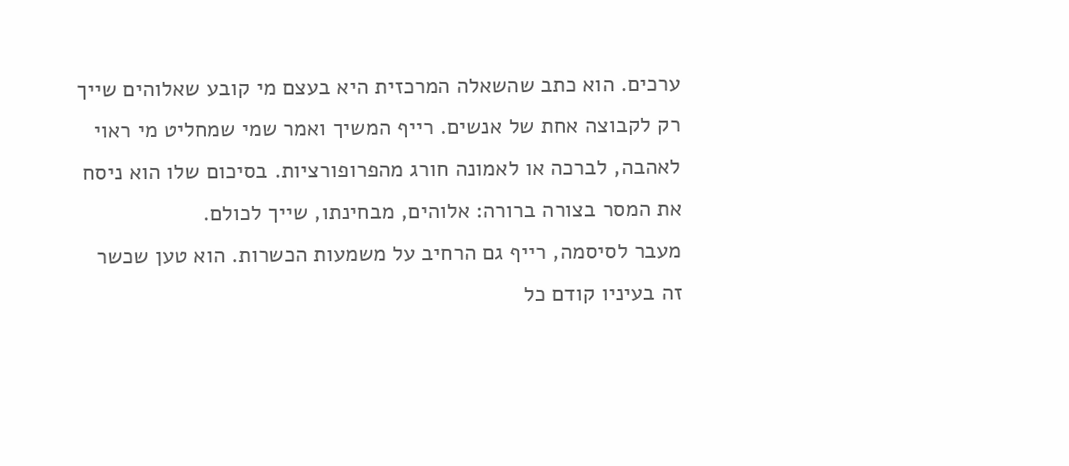ערכים. הוא כתב שהשאלה המרכזית היא בעצם מי קובע שאלוהים שייך רק לקבוצה אחת של אנשים. רייף המשיך ואמר שמי שמחליט מי ראוי לאהבה, לברכה או לאמונה חורג מהפרופורציות. בסיכום שלו הוא ניסח את המסר בצורה ברורה: אלוהים, מבחינתו, שייך לכולם.
מעבר לסיסמה, רייף גם הרחיב על משמעות הכשרות. הוא טען שכשר זה בעיניו קודם כל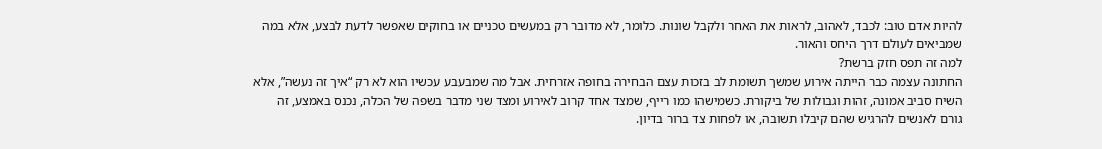להיות אדם טוב: לכבד, לאהוב, לראות את האחר ולקבל שונות. כלומר, לא מדובר רק במעשים טכניים או בחוקים שאפשר לדעת לבצע, אלא במה שמביאים לעולם דרך היחס והאור.
למה זה תפס חזק ברשת?
החתונה עצמה כבר הייתה אירוע שמשך תשומת לב בזכות עצם הבחירה בחופה אזרחית. אבל מה שמבעבע עכשיו הוא לא רק “איך זה נעשה”, אלא השיח סביב אמונה, זהות וגבולות של ביקורת. כשמישהו כמו רייף, שמצד אחד קרוב לאירוע ומצד שני מדבר בשפה של הכלה, נכנס באמצע, זה גורם לאנשים להרגיש שהם קיבלו תשובה, או לפחות צד ברור בדיון.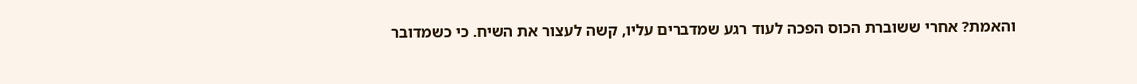והאמת? אחרי ששוברת הכוס הפכה לעוד רגע שמדברים עליו, קשה לעצור את השיח. כי כשמדובר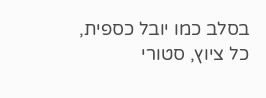בסלב כמו יובל כספית, כל ציוץ, סטורי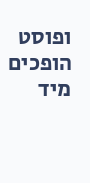ופוסט הופכים מיד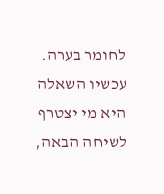לחומר בערה. עכשיו השאלה היא מי יצטרף לשיחה הבאה,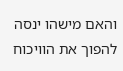והאם מישהו ינסה להפוך את הוויכוח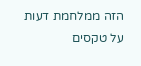הזה ממלחמת דעות על טקסים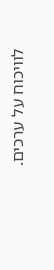לוויכוח על ערכים.